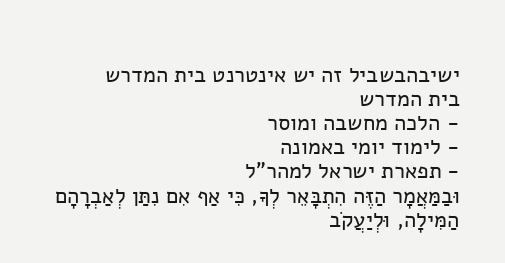ישיבהבשביל זה יש אינטרנט בית המדרש
בית המדרש
- הלכה מחשבה ומוסר
- לימוד יומי באמונה
- תפארת ישראל למהר"ל
וּבַמַּאֲמָר הַזֶּה הִתְבָּאֵר לְךָ, כִּי אַף אִם נִתַּן לְאַבְרָהָם הַמִּילָה, וּלְיַעֲקֹב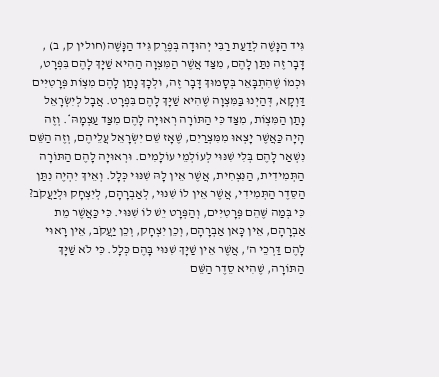גִּיד הַנָּשֶׁה לְדַעַת רַבִּי יְהוּדָה בְּפֶרֶק גִּיד הַנָּשֶׁה(חולין ק, ב) , דָּבָר זֶה נִתַּן לָהֶם, מִצַּד אֲשֶׁר הַמִּצְוָה הַהִיא שַׁיָּךְ לָהֶם בִּפְרָט, וּכְמוֹ שֶׁהִתְבָּאֵר בְּסָמוּךְ דָּבָר זֶה, וּלְכָךְ נָתַן לָהֶם מִצְוֹת פְּרָטִיִּים דַּוְקָא, דְּהַיְנוּ בַּמִּצְוָה שֶׁהִיא שַׁיָּךְ לָהֶם בִּפְרָט. אֲבָל לְיִשְׂרָאֵל נָתַן הַמִּצְוֹת, מִצַּד כִּי הַתּוֹרָה רְאוּיָה לָהֶם מִצַּד עַצְמָהּ*. וְזֶה הָיָה כַּאֲשֶׁר יָצְאוּ מִמִּצְרַיִם, שֶׁאָז שֵׁם יִשְׂרָאֵל עֲלֵיהֶם, וְזֶה הַשֵּׁם נִשְׁאַר לָהֶם בְּלִי שִׁנּוּי לְעוֹלְמֵי עוֹלָמִים. וּרְאוּיָה לָהֶם הַתּוֹרָה הַתְּמִידִית, הַנִּצְחִית, אֲשֶׁר אֵין לָהּ שִׁנּוּי כְּלָל. וְאֵיךְ יִהְיֶה נִתַּן הַסֵּדֶר הַתְּמִידִי, אֲשֶׁר אֵין לוֹ שִׁנּוּי, לְאַבְרָהָם, לְיִצְחָק וּלְיַעֲקֹב? כִּי בְּמַה שֶּׁהֵם פְּרָטִיִּים, וְהַפְּרָט יֵשׁ לוֹ שִׁנּוּי. כִּי כַּאֲשֶׁר מֵת אַבְרָהָם, אֵין כָּאן אַבְרָהָם, וְכֵן יִצְחָק, וְכֵן יַעֲקֹב, אֵין רָאוּי לָהֶם דַּרְכֵי ה', אֲשֶׁר אֵין שַׁיָּךְ שִׁנּוּי בָּהֶם כְּלָל. כִּי לֹא שַׁיָּךְ הַתּוֹרָה, שֶׁהִיא סֵדֶר הַשֵּׁם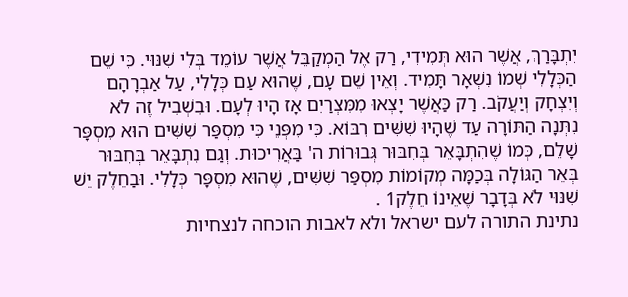יִתְבָּרַךְ, אֲשֶׁר הוּא תְּמִידִי, רַק אֶל הַמְקַבֵּל אֲשֶׁר עוֹמֵד בְּלִי שִׁנּוּי. כִּי שֵׁם הַכְּלָלִי שְׁמוֹ נִשְׁאָר תָּמִיד. וְאֵין שֵׁם עָם, שֶׁהוּא עַם כְּלָלִי, עַל אַבְרָהָם וְיִצְחָק וְיַעֲקֹב. רַק כַּאֲשֶׁר יָצְאוּ מִמִּצְרַיִם אָז הָיוּ לְעָם. וּבִשְׁבִיל זֶה לֹא נִתְּנָה הַתּוֹרָה עַד שֶׁהָיוּ שִׁשִּׁים רִבּוֹא. כִּי מִפְּנֵי כִּי מִסְפַּר שִׁשִּׁים הוּא מִסְפָּר שָׁלֵם, כְּמוֹ שֶׁהִתְבָּאֵר בְּחִבּוּר גְּבוּרוֹת ה' בַּאֲרִיכוּת. וְגַם נִתְבָּאֵר בְּחִבּוּר בְּאֵר הַגּוֹלָה בְּכַמָּה מְקוֹמוֹת מִסְפַּר שִׁשִּׁים, שֶׁהוּא מִסְפָּר כְּלָלִי. וּבַחֵלֶק יֵשׁ שִׁנּוּי לֹא בְּדָבָר שֶׁאֵינוֹ חֵלֶק1 .
נתינת התורה לעם ישראל ולא לאבות הוכחה לנצחיות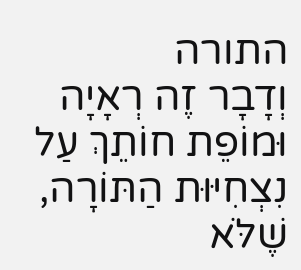התורה
וְדָבָר זֶה רְאָיָה וּמוֹפֵת חוֹתֵךְ עַל נִצְחִיּוּת הַתּוֹרָה, שֶׁלֹּא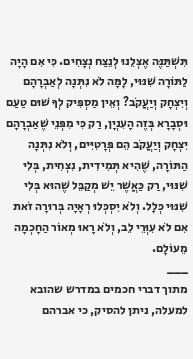תִּשְׁתַּנֶּה אֶצְלֵנוּ לְנֵצַח נְצָחִים. כִּי אִם הָיָה לַתּוֹרָה שִׁנּוּי, לָמָּה לֹא נִתְּנָה לְאַבְרָהָם וְיִצְחָק וְיַעֲקֹב? וְאֵין מַסְפִּיק לְךָ שׁוּם טַעַם וּסְבָרָא בְּזֶה הָעִנְיָן, רַק כִּי מִפְּנֵי שֶׁאַבְרָהָם יִצְחָק וְיַעֲקֹב הֵם פְּרָטִיִּים, וְלֹא נִתְּנָה הַתּוֹרָה, שֶׁהִיא תְּמִידִית, נִצְחִית, בְּלִי שִׁנּוּי, רַק כַּאֲשֶׁר יֵשׁ מְקַבֵּל שֶׁהוּא בְּלִי שִׁנּוּי כְּלָל. וְלֹא יִסְכְּלוּ רְאָיָה בְּרוּרָה זֹאת אִם לֹא עִוְּרֵי לֵב, וְלֹא רָאוּ מְאוֹר הַחָכְמָה מֵעוֹלָם.
___
מתוך דברי חכמים במדרש שהובא למעלה, ניתן להסיק, כי אברהם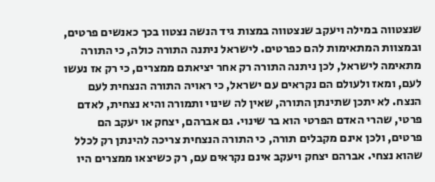שנצטווה במילה ויעקב שנצטווה במצות גיד הנשה נצטוו בכך כאנשים פרטים, ובמצוות המתאימות להם כפרטים. לישראל ניתנה התורה כולה, כי התורה מתאימה לישראל, לכן ניתנה התורה רק אחר יציאתם ממצרים, כי רק אז נעשו לעם, ומאז ולעולם הם נקראים עם ישראל, כי ראויה התורה הנצחית לעם הנצח. לא יתכן שתינתן התורה, שאין לה שינוי ותמורה והיא נצחית, לאדם פרטי, שהרי האדם הפרטי הוא בר שינוי. גם אברהם, יצחק או יעקב הם פרטים, ולכן אינם מקבלים תורה, כי התורה הנצחית צריכה להינתן רק לכלל שהוא נצחי. אברהם יצחק ויעקב אינם נקראים עם, רק כשיצאו ממצרים היו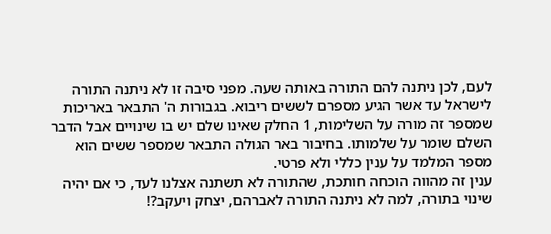לעם, לכן ניתנה להם התורה באותה שעה. מפני סיבה זו לא ניתנה התורה לישראל עד אשר הגיע מספרם לששים ריבוא. בגבורות ה' התבאר באריכות שמספר זה מורה על השלימות, 1 החלק שאינו שלם יש בו שינויים אבל הדבר השלם שומר על שלמותו. בחיבור באר הגולה התבאר שמספר ששים הוא מספר המלמד על ענין כללי ולא פרטי.
ענין זה מהווה הוכחה חותכת, שהתורה לא תשתנה אצלנו לעד, כי אם יהיה שינוי בתורה, למה לא ניתנה התורה לאברהם, יצחק ויעקב?!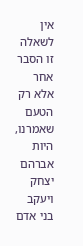אין לשאלה זו הסבר אחר אלא רק הטעם שאמרנו, היות אברהם יצחק ויעקב בני אדם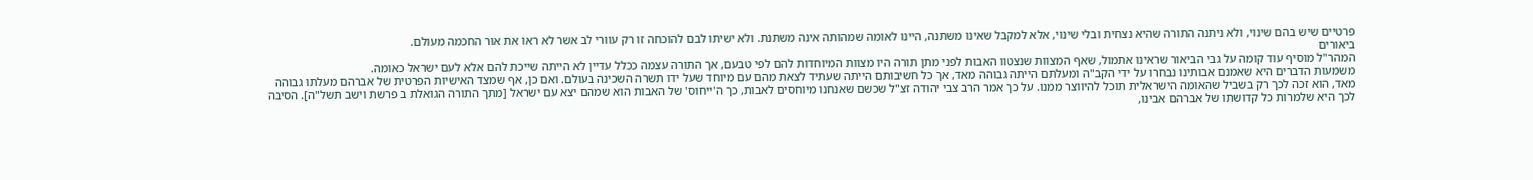פרטיים שיש בהם שינוי, ולא ניתנה התורה שהיא נצחית ובלי שינוי, אלא למקבל שאינו משתנה, היינו לאומה שמהותה אינה משתנת. ולא ישיתו לבם להוכחה זו רק עוורי לב אשר לא ראו את אור החכמה מעולם.
ביאורים
המהר"ל מוסיף עוד קומה על גבי הביאור שראינו אתמול, שאף המצוות שנצטוו האבות לפני מתן תורה היו מצוות המיוחדות להם לפי טבעם, אך התורה עצמה ככלל עדיין לא הייתה שייכת להם אלא לעם ישראל כאומה.
משמעות הדברים היא שאמנם אבותינו נבחרו על ידי הקב"ה ומעלתם הייתה גבוהה מאד, אך כל חשיבותם הייתה שעתיד לצאת מהם עם מיוחד שעל ידו תשרה השכינה בעולם. ואם כן, אף שמצד האישיות הפרטית של אברהם מעלתו גבוהה מאד, הוא זכה לכך רק בשביל שהאומה הישראלית תוכל להיווצר ממנו. על כך אמר הרב צבי יהודה זצ"ל שכשם שאנחנו מיוחסים לאבות, כך ה'ייחוס' של האבות הוא שמהם יצא עם ישראל [מתך התורה הגואלת ב פרשת וישב תשל"ה]. הסיבה לכך היא שלמרות כל קדושתו של אברהם אבינו,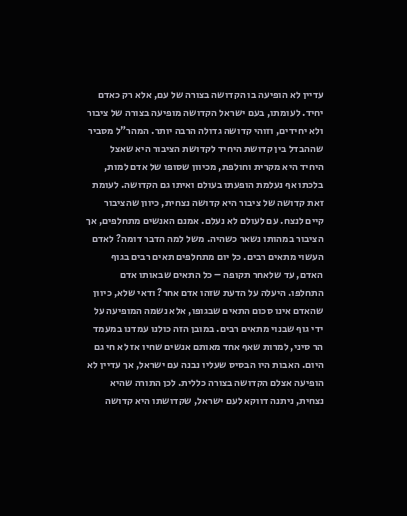עדיין לא הופיעה בו הקדושה בצורה של עם, אלא רק כאדם יחיד. לעומתו, בעם ישראל הקדושה מופיעה בצורה של ציבור ולא יחידים, וזוהי קדושה גדולה הרבה יותר. המהר"ל מסביר שההבדל בין קדושת היחיד לקדושת הציבור היא שאצל היחיד היא מקרית וחולפת, מכיוון שסופו של אדם למות, בלכתו אף נעלמת הופעתו בעולם ואיתו גם הקדושה. לעומת זאת קדושה של ציבור היא קדושה נצחית, כיוון שהציבור קיים לנצח. עם לעולם לא נעלם. אמנם האנשים מתחלפים, אך הציבור במהותו נשאר כשהיה. משל למה הדבר דומה? לאדם העשוי מתאים רבים. כל יום מתחלפים תאים רבים בגוף האדם, עד שלאחר תקופה – כל התאים שבאותו אדם התחלפו. היעלה על הדעת שזהו אדם אחר? ודאי שלא, כיוון שהאדם אינו סכום התאים שבגופו, אלא נשמה המופיעה על ידי גוף שבנוי מתאים רבים. במובן הזה כולנו עמדנו במעמד הר סיני, למרות שאף אחד מאותם אנשים שחיו אז לא חי גם היום. האבות היו הבסיס שעליו נבנה עם ישראל, אך עדיין לא הופיעה אצלם הקדושה בצורה כללית. לכן התורה שהיא נצחית, ניתנה דווקא לעם ישראל, שקדושתו היא קדושה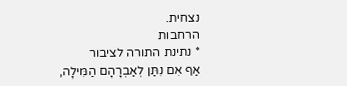נצחית.
הרחבות
* נתינת התורה לציבור
אַף אִם נִתַּן לְאַבְרָהָם הַמִּילָה,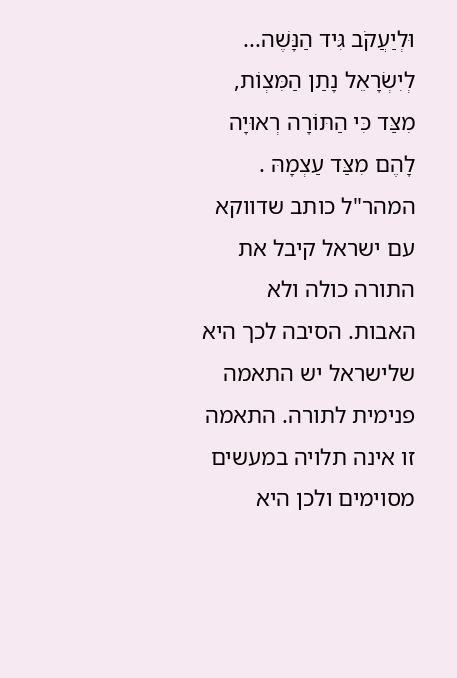וּלְיַעֲקֹב גִּיד הַנָּשֶׁה... לְיִשְׂרָאֵל נָתַן הַמִּצְוֹת, מִצַּד כִּי הַתּוֹרָה רְאוּיָה לָהֶם מִצַּד עַצְמָהּ . המהר"ל כותב שדווקא עם ישראל קיבל את התורה כולה ולא האבות. הסיבה לכך היא שלישראל יש התאמה פנימית לתורה. התאמה זו אינה תלויה במעשים מסוימים ולכן היא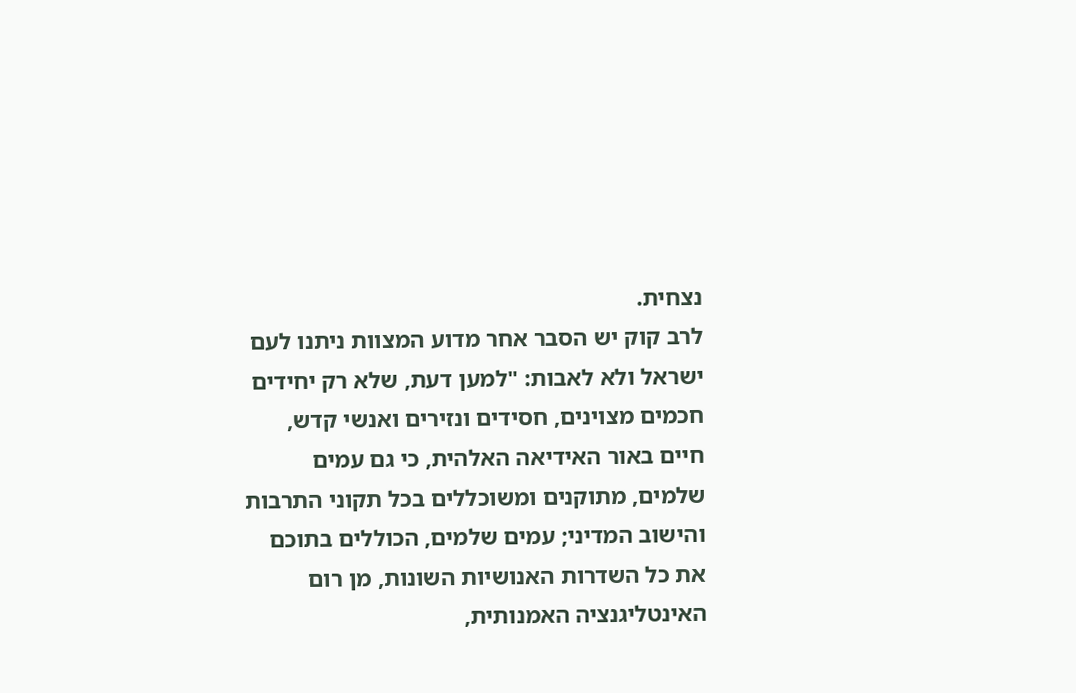נצחית.
לרב קוק יש הסבר אחר מדוע המצוות ניתנו לעם ישראל ולא לאבות: "למען דעת, שלא רק יחידים חכמים מצוינים, חסידים ונזירים ואנשי קדש, חיים באור האידיאה האלהית, כי גם עמים שלמים, מתוקנים ומשוכללים בכל תקוני התרבות והישוב המדיני; עמים שלמים, הכוללים בתוכם את כל השדרות האנושיות השונות, מן רום האינטליגנציה האמנותית,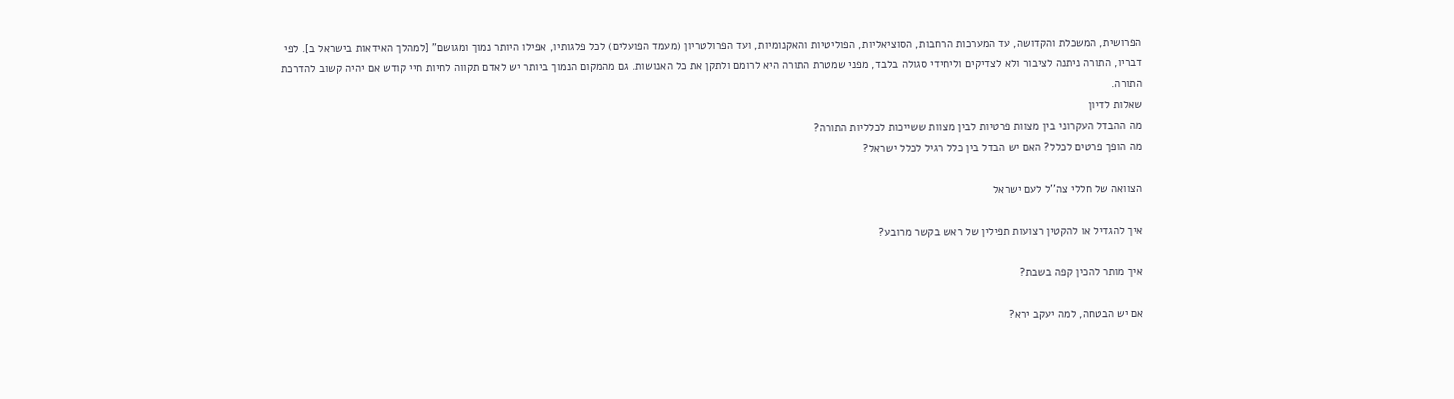הפרושית, המשכלת והקדושה, עד המערכות הרחבות, הסוציאליות, הפוליטיות והאקנומיות, ועד הפרולטריון (מעמד הפועלים) לכל פלגותיו, אפילו היותר נמוך ומגושם" [למהלך האידאות בישראל ב]. לפי דבריו, התורה ניתנה לציבור ולא לצדיקים וליחידי סגולה בלבד, מפני שמטרת התורה היא לרומם ולתקן את כל האנושות. גם מהמקום הנמוך ביותר יש לאדם תקווה לחיות חיי קודש אם יהיה קשוב להדרכת התורה.
שאלות לדיון
מה ההבדל העקרוני בין מצוות פרטיות לבין מצוות ששייכות לכלליות התורה?
מה הופך פרטים לכלל? האם יש הבדל בין כלל רגיל לכלל ישראל?

הצוואה של חללי צה''ל לעם ישראל

איך להגדיל או להקטין רצועות תפילין של ראש בקשר מרובע?

איך מותר להכין קפה בשבת?

אם יש הבטחה, למה יעקב ירא?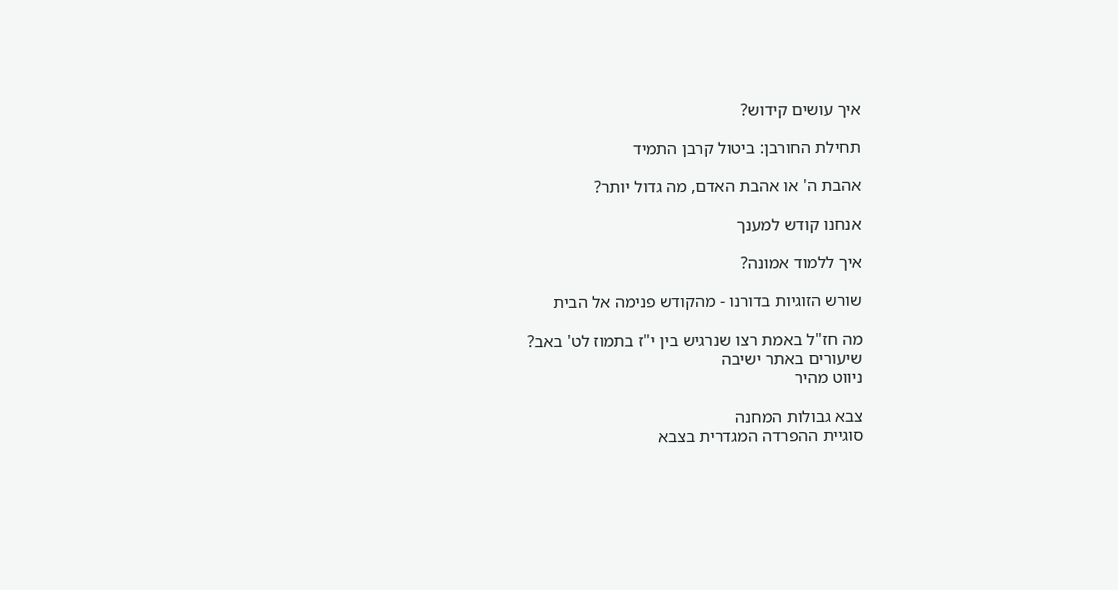איך עושים קידוש?

תחילת החורבן: ביטול קרבן התמיד

אהבת ה' או אהבת האדם, מה גדול יותר?

אנחנו קודש למענך

איך ללמוד אמונה?

שורש הזוגיות בדורנו - מהקודש פנימה אל הבית

מה חז"ל באמת רצו שנרגיש בין י"ז בתמוז לט' באב?
שיעורים באתר ישיבה
ניווט מהיר

צבא גבולות המחנה
סוגיית ההפרדה המגדרית בצבא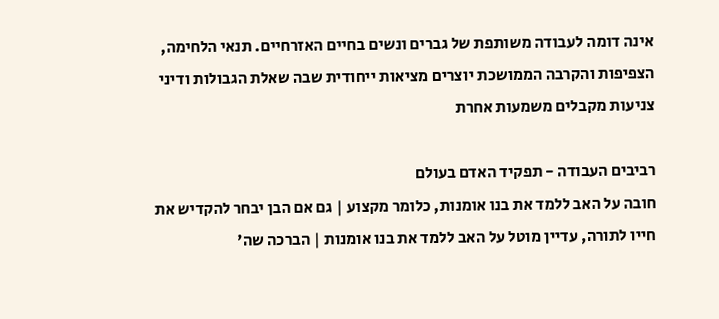אינה דומה לעבודה משותפת של גברים ונשים בחיים האזרחיים. תנאי הלחימה, הצפיפות והקרבה הממושכת יוצרים מציאות ייחודית שבה שאלת הגבולות ודיני צניעות מקבלים משמעות אחרת

רביבים העבודה - תפקיד האדם בעולם
חובה על האב ללמד את בנו אומנות, כלומר מקצוע | גם אם הבן יבחר להקדיש את חייו לתורה, עדיין מוטל על האב ללמד את בנו אומנות | הברכה שה'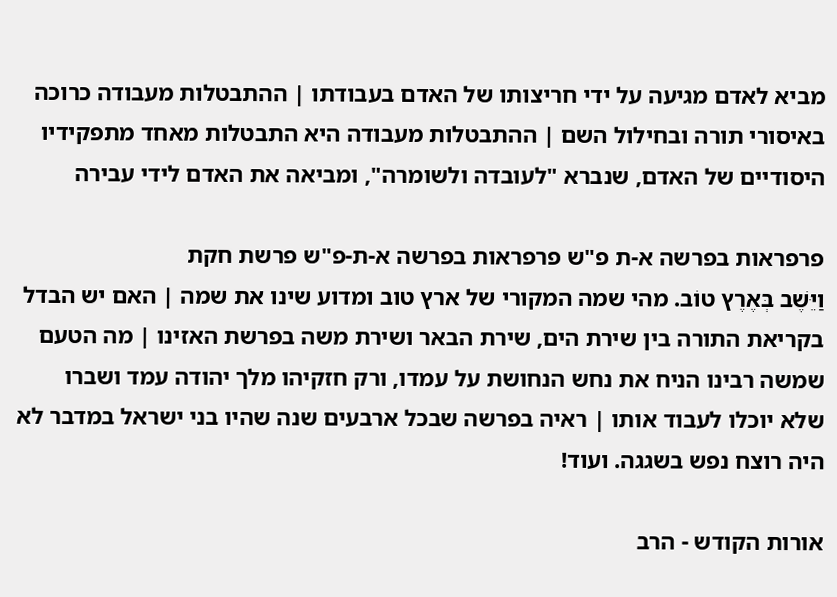מביא לאדם מגיעה על ידי חריצותו של האדם בעבודתו | ההתבטלות מעבודה כרוכה באיסורי תורה ובחילול השם | ההתבטלות מעבודה היא התבטלות מאחד מתפקידיו היסודיים של האדם, שנברא "לעובדה ולשומרה", ומביאה את האדם לידי עבירה

פרפראות בפרשה א-ת פ"ש פרפראות בפרשה א-ת-פ"ש פרשת חקת
וַיֵּשֶׁב בְּאֶרֶץ טוֹב. מהי שמה המקורי של ארץ טוב ומדוע שינו את שמה | האם יש הבדל בקריאת התורה בין שירת הים, שירת הבאר ושירת משה בפרשת האזינו | מה הטעם שמשה רבינו הניח את נחש הנחושת על עמדו, ורק חזקיהו מלך יהודה עמד ושברו שלא יוכלו לעבוד אותו | ראיה בפרשה שבכל ארבעים שנה שהיו בני ישראל במדבר לא היה רוצח נפש בשגגה. ועוד!

אורות הקודש - הרב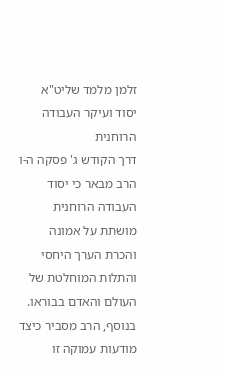זלמן מלמד שליט"א יסוד ועיקר העבודה הרוחנית
דרך הקודש ג' פסקה ה-ו
הרב מבאר כי יסוד העבודה הרוחנית מושתת על אמונה והכרת הערך היחסי והתלות המוחלטת של העולם והאדם בבוראו. בנוסף, הרב מסביר כיצד מודעות עמוקה זו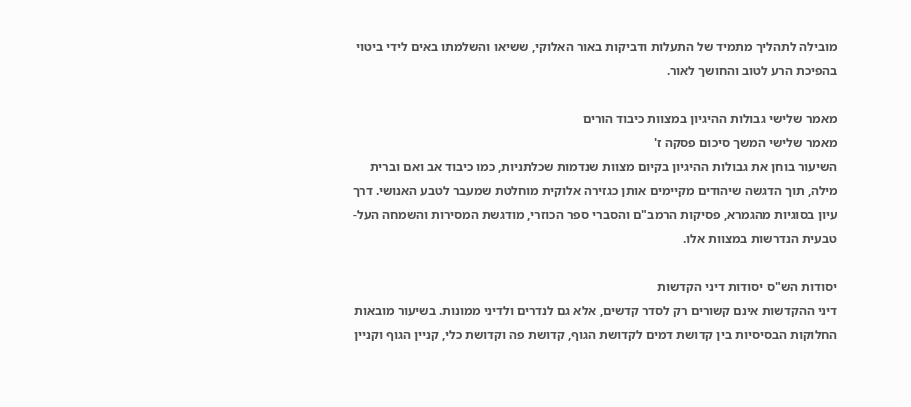מובילה לתהליך מתמיד של התעלות ודביקות באור האלוקי, ששיאו והשלמתו באים לידי ביטוי בהפיכת הרע לטוב והחושך לאור.

מאמר שלישי גבולות ההיגיון במצוות כיבוד הורים
מאמר שלישי המשך סיכום פסקה ז'
השיעור בוחן את גבולות ההיגיון בקיום מצוות שנדמות שכלתניות, כמו כיבוד אב ואם וברית מילה, תוך הדגשה שיהודים מקיימים אותן כגזירה אלוקית מוחלטת שמעבר לטבע האנושי. דרך עיון בסוגיות מהגמרא, פסיקות הרמב"ם והסברי ספר הכוזרי, מודגשת המסירות והשמחה העל-טבעית הנדרשות במצוות אלו.

יסודות הש"ס יסודות דיני הקדשות
דיני ההקדשות אינם קשורים רק לסדר קדשים, אלא גם לנדרים ולדיני ממונות. בשיעור מובאות החלוקות הבסיסיות בין קדושת דמים לקדושת הגוף, קדושת פה וקדושת כלי, קניין הגוף וקניין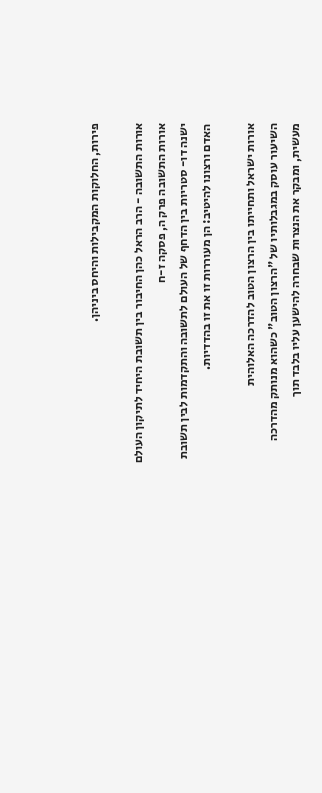פירות, החלוקות המקבילות והיחס ביניהן.

אורות התשובה - הרב הראל כהן החיבור בין תשובת היחיד לתיקון העולם
אורות התשובה פרק ה, פסקה ז-ח
ישנה דו- סטריות בין הדחף של העולם לתשובה והתקדמות לבין תשובת האדם ורצונו להיטיב: הן מעוררות זו את זו בהדדיות.

אורות ישראל ותחייתו בין הרצון הטוב להדרכה האלוהית
השיעור עוסק במגבלותיו של "הרצון הטוב" כשהוא מנותק מהדרכה מעשית, ומבקר את הנצרות שבחרה להישען עליו בלבד תוך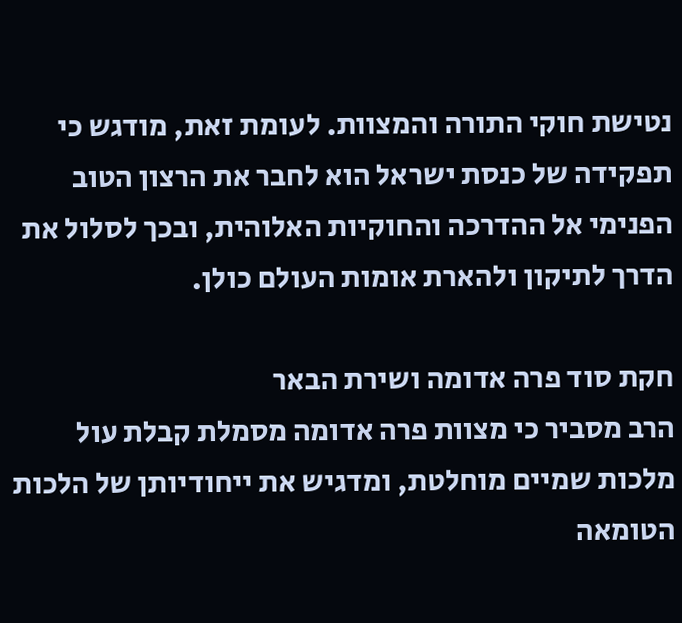נטישת חוקי התורה והמצוות. לעומת זאת, מודגש כי תפקידה של כנסת ישראל הוא לחבר את הרצון הטוב הפנימי אל ההדרכה והחוקיות האלוהית, ובכך לסלול את הדרך לתיקון ולהארת אומות העולם כולן.

חקת סוד פרה אדומה ושירת הבאר
הרב מסביר כי מצוות פרה אדומה מסמלת קבלת עול מלכות שמיים מוחלטת, ומדגיש את ייחודיותן של הלכות הטומאה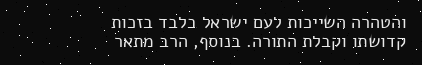והטהרה השייכות לעם ישראל בלבד בזכות קדושתו וקבלת התורה. בנוסף, הרב מתאר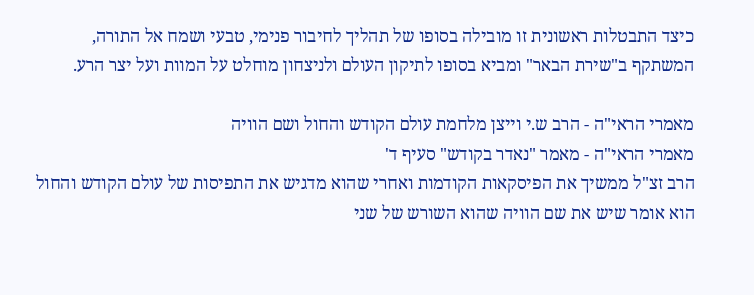כיצד התבטלות ראשונית זו מובילה בסופו של תהליך לחיבור פנימי, טבעי ושמח אל התורה, המשתקף ב"שירת הבאר" ומביא בסופו לתיקון העולם ולניצחון מוחלט על המוות ועל יצר הרע.

מאמרי הראי"ה - הרב ש.י וייצן מלחמת עולם הקודש והחול ושם הוויה
מאמרי הראי"ה - מאמר "נאדר בקודש" סעיף ד'
הרב זצ"ל ממשיך את הפיסקאות הקודמות ואחרי שהוא מדגיש את התפיסות של עולם הקודש והחול הוא אומר שיש את שם הוויה שהוא השורש של שני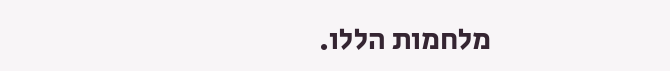מלחמות הללו.